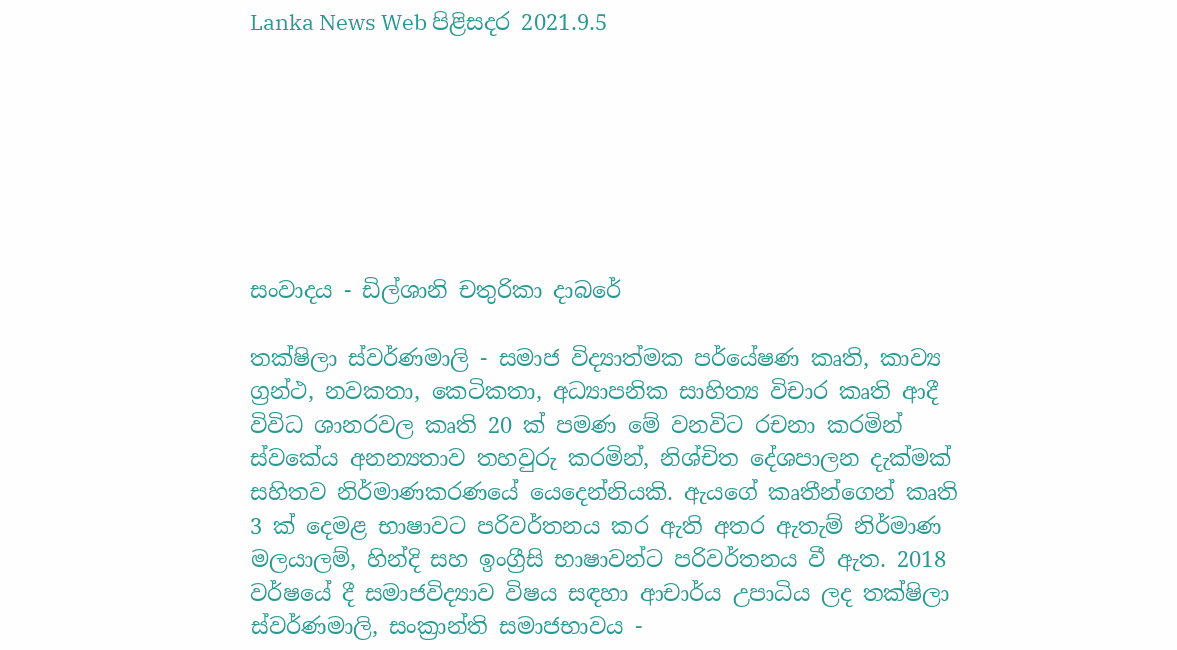Lanka News Web පිළිසදර 2021.9.5







සංවාදය - ඩිල්ශානි චතුරිකා දාබරේ

තක්ෂිලා ස්වර්ණමාලි - සමාජ විද්‍යාත්මක පර්යේෂණ කෘති, කාව්‍ය ග්‍රන්ථ, නවකතා, කෙටිකතා, අධ්‍යාපනික සාහිත්‍ය විචාර කෘති ආදී විවිධ ශානරවල කෘති 20 ක් පමණ මේ වනවිට රචනා කරමින් ස්වකේය අනන්‍යතාව තහවුරු කරමින්, නිශ්චිත දේශපාලන දැක්මක් සහිතව නිර්මාණකරණයේ යෙදෙන්නියකි. ඇයගේ කෘතීන්ගෙන් කෘති 3 ක් දෙමළ භාෂාවට පරිවර්තනය කර ඇති අතර ඇතැම් නිර්මාණ මලයාලම්, හින්දි සහ ඉංග්‍රීසි භාෂාවන්ට පරිවර්තනය වී ඇත. 2018 වර්ෂයේ දී සමාජවිද්‍යාව විෂය සඳහා ආචාර්ය උපාධිය ලද තක්ෂිලා ස්වර්ණමාලි, සංක්‍රාන්ති සමාජභාවය -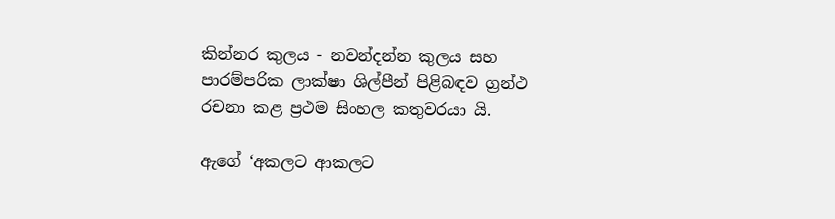කින්නර කුලය - නවන්දන්න කුලය සහ පාරම්පරික ලාක්ෂා ශිල්පීන් පිළිබඳව ග්‍රන්ථ රචනා කළ ප්‍රථම සිංහල කතුවරයා යි.

ඇගේ ‘අකලට ආකලට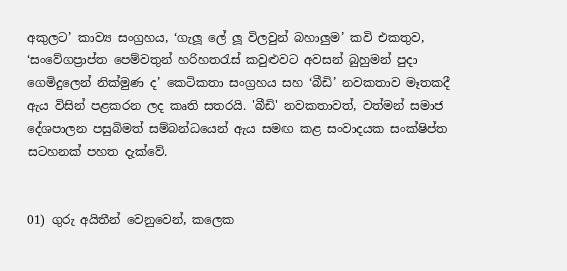අකුලට’ කාව්‍ය සංග්‍රහය, ‘ගැලූ ලේ ලූ විලවුන් බහාලුම’ කවි එකතුව, ‘සංවේගප්‍රාප්ත පෙම්වතුන් හරිහතරැස් කවුළුවට අවසන් බුහුමන් පුදා ගෙමිදුලෙන් නික්මුණ ද’ කෙටිකතා සංග්‍රහය සහ ‘බීඩි’ නවකතාව මෑතකදී ඇය විසින් පළකරන ලද කෘති සතරයි. 'බීඩි' නවකතාවත්, වත්මන් සමාජ දේශපාලන පසුබිමත් සම්බන්ධයෙන් ඇය සමඟ කළ සංවාදයක සංක්ෂිප්ත සටහනක් පහත දැක්වේ.


01) ගුරු අයිතීන් වෙනුවෙන්, කලෙක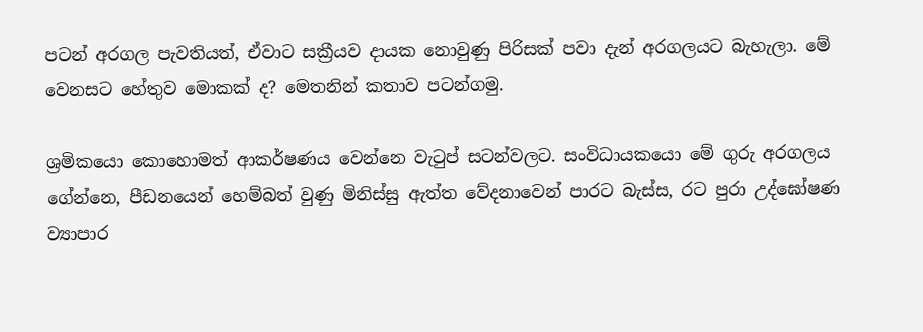පටන් අරගල පැවතියත්, ඒවාට සක්‍රීයව දායක නොවුණු පිරිසක් පවා දැන් අරගලයට බැහැලා. මේ වෙනසට හේතුව මොකක් ද? මෙතනින් කතාව පටන්ගමු.

ශ්‍රමිකයො කොහොමත් ආකර්ෂණය වෙන්නෙ වැටුප් සටන්වලට. සංවිධායකයො මේ ගුරු අරගලය ගේන්නෙ, පීඩනයෙන් හෙම්බත් වුණු මිනිස්සු ඇත්ත වේදනාවෙන් පාරට බැස්ස, රට පුරා උද්ඝෝෂණ ව්‍යාපාර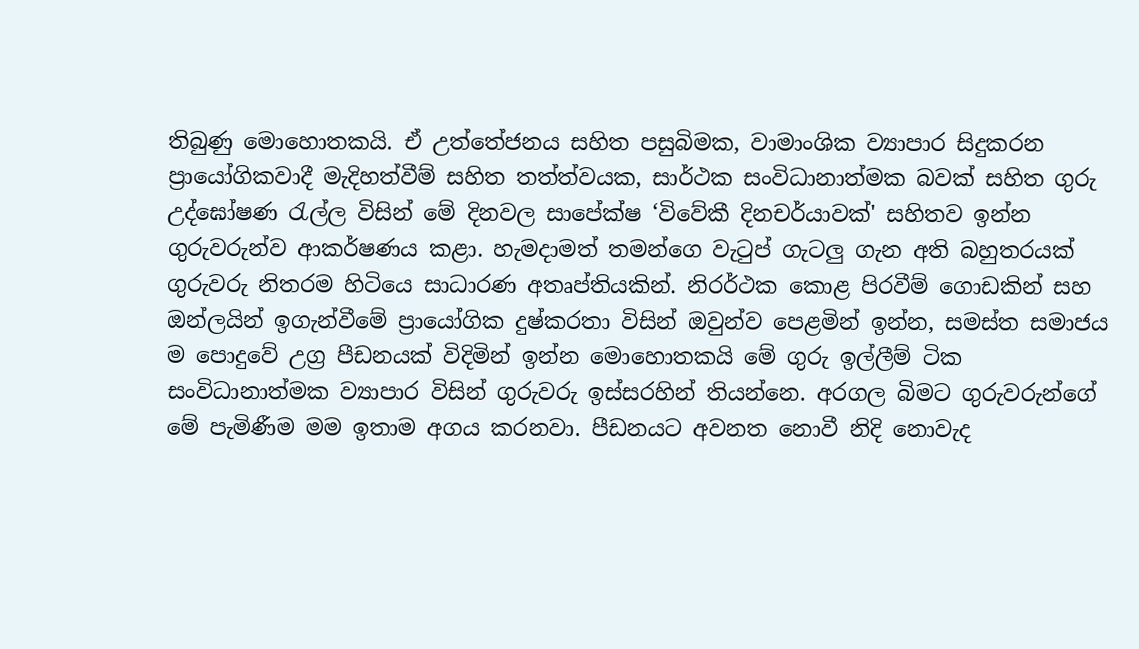තිබුණු මොහොතකයි. ඒ උත්තේජනය සහිත පසුබිමක, වාමාංශික ව්‍යාපාර සිදුකරන ප්‍රායෝගිකවාදී මැදිහත්වීම් සහිත තත්ත්වයක, සාර්ථක සංවිධානාත්මක බවක් සහිත ගුරු උද්ඝෝෂණ රැල්ල විසින් මේ දිනවල සාපේක්ෂ ‘විවේකී දිනචර්යාවක්' සහිතව ඉන්න ගුරුවරුන්ව ආකර්ෂණය කළා. හැමදාමත් තමන්ගෙ වැටුප් ගැටලු ගැන අති බහුතරයක් ගුරුවරු නිතරම හිටියෙ සාධාරණ අතෘප්තියකින්. නිරර්ථක කොළ පිරවීම් ගොඩකින් සහ ඔන්ලයින් ඉගැන්වීමේ ප්‍රායෝගික දුෂ්කරතා විසින් ඔවුන්ව පෙළමින් ඉන්න, සමස්ත සමාජය ම පොදුවේ උග්‍ර පීඩනයක් විදිමින් ඉන්න මොහොතකයි මේ ගුරු ඉල්ලීම් ටික සංවිධානාත්මක ව්‍යාපාර විසින් ගුරුවරු ඉස්සරහින් තියන්නෙ. අරගල බිමට ගුරුවරුන්ගේ මේ පැමිණීම මම ඉතාම අගය කරනවා. පීඩනයට අවනත නොවී නිදි නොවැද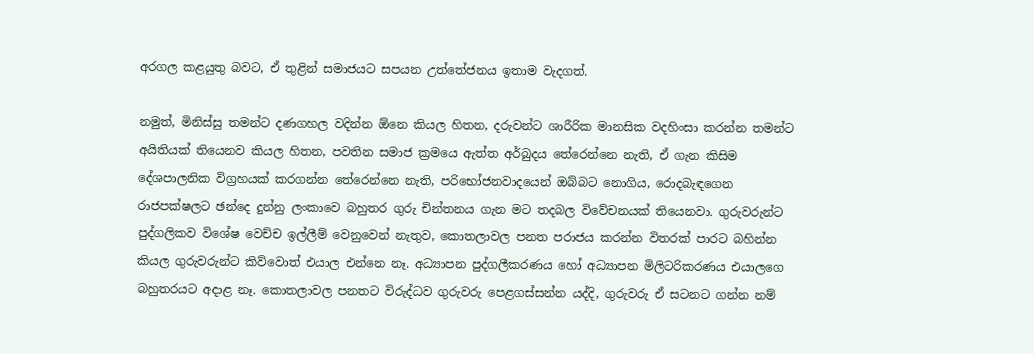අරගල කළයුතු බවට, ඒ තුළින් සමාජයට සපයන උත්තේජනය ඉතාම වැදගත්.

නමුත්, මිනිස්සු තමන්ට දණගහල වදින්න ඕනෙ කියල හිතන, දරුවන්ට ශාරීරික මානසික වදහිංසා කරන්න තමන්ට අයිතියක් තියෙනව කියල හිතන, පවතින සමාජ ක්‍රමයෙ ඇත්ත අර්බුදය තේරෙන්නෙ නැති, ඒ ගැන කිසිම දේශපාලනික විග්‍රහයක් කරගන්න තේරෙන්නෙ නැති, පරිභෝජනවාදයෙන් ඔබ්බට නොගිය, රොදබැඳගෙන රාජපක්ෂලට ඡන්දෙ දුන්නු ලංකාවෙ බහුතර ගුරු චින්තනය ගැන මට තදබල විවේචනයක් තියෙනවා. ගුරුවරුන්ට පුද්ගලිකව විශේෂ වෙච්ච ඉල්ලීම් වෙනුවෙන් නැතුව, කොතලාවල පනත පරාජය කරන්න විතරක් පාරට බහින්න කියල ගුරුවරුන්ට කිව්වොත් එයාල එන්නෙ නෑ. අධ්‍යාපන පුද්ගලීකරණය හෝ අධ්‍යාපන මිලිටරිකරණය එයාලගෙ බහුතරයට අදාළ නෑ. කොතලාවල පනතට විරුද්ධව ගුරුවරු පෙළගස්සන්න යද්දි, ගුරුවරු ඒ සටනට ගන්න නම්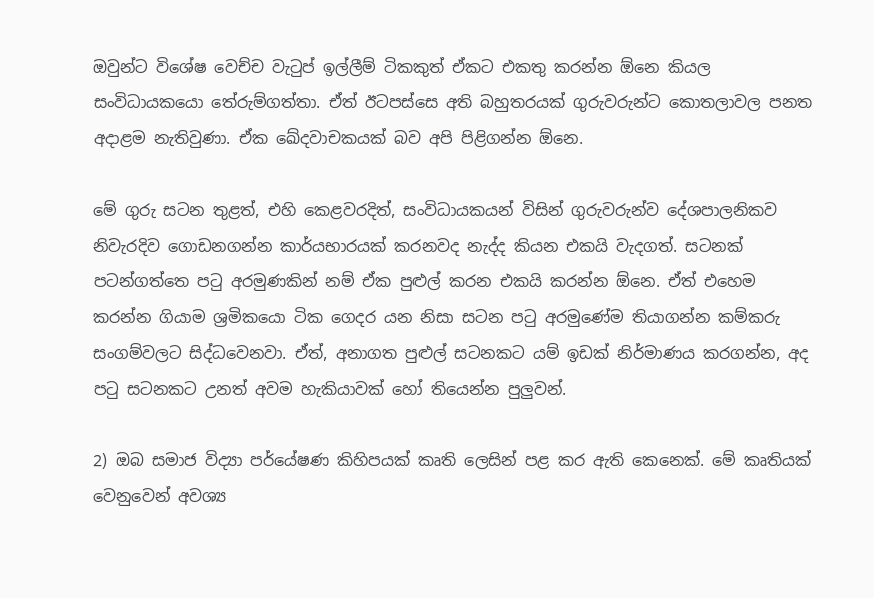ඔවුන්ට විශේෂ වෙච්ච වැටුප් ඉල්ලීම් ටිකකුත් ඒකට එකතු කරන්න ඕනෙ කියල සංවිධායකයො තේරුම්ගත්තා. ඒත් ඊටපස්සෙ අති බහුතරයක් ගුරුවරුන්ට කොතලාවල පනත අදාළම නැතිවුණා. ඒක ඛේදවාචකයක් බව අපි පිළිගන්න ඕනෙ.

මේ ගුරු සටන තුළත්, එහි කෙළවරදිත්, සංවිධායකයන් විසින් ගුරුවරුන්ව දේශපාලනිකව නිවැරදිව ගොඩනගන්න කාර්යභාරයක් කරනවද නැද්ද කියන එකයි වැදගත්. සටනක් පටන්ගත්තෙ පටු අරමුණකින් නම් ඒක පුළුල් කරන එකයි කරන්න ඕනෙ. ඒත් එහෙම කරන්න ගියාම ශ්‍රමිකයො ටික ගෙදර යන නිසා සටන පටු අරමුණේම තියාගන්න කම්කරු සංගම්වලට සිද්ධවෙනවා. ඒත්, අනාගත පුළුල් සටනකට යම් ඉඩක් නිර්මාණය කරගන්න, අද පටු සටනකට උනත් අවම හැකියාවක් හෝ තියෙන්න පුලුවන්.

2) ඔබ සමාජ විද්‍යා පර්යේෂණ කිහිපයක් කෘති ලෙසින් පළ කර ඇති කෙනෙක්. මේ කෘතියක් වෙනුවෙන් අවශ්‍ය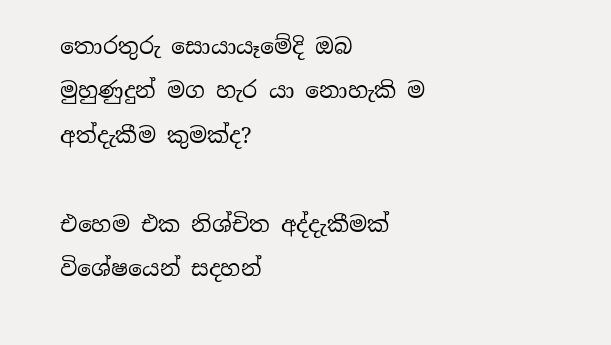තොරතුරු සොයායෑමේදි ඔබ මුහුණුදුන් මග හැර යා නොහැකි ම අත්දැකීම කුමක්ද?

එහෙම එක නිශ්චිත අද්දැකීමක් විශේෂයෙන් සදහන්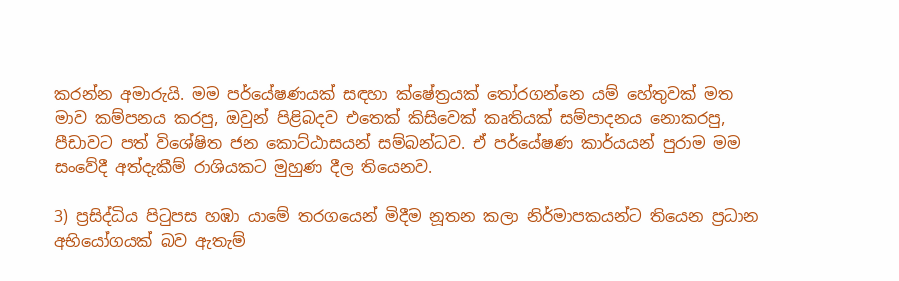කරන්න අමාරුයි. මම පර්යේෂණයක් සඳහා ක්ෂේත්‍රයක් තෝරගන්නෙ යම් හේතුවක් මත මාව කම්පනය කරපු, ඔවුන් පිළිබදව එතෙක් කිසිවෙක් කෘතියක් සම්පාදනය නොකරපු, පීඩාවට පත් විශේෂිත ජන කොට්ඨාසයන් සම්බන්ධව. ඒ පර්යේෂණ කාර්යයන් පුරාම මම සංවේදී අත්දැකීම් රාශියකට මුහුණ දීල තියෙනව.

3) ප්‍රසිද්ධිය පිටුපස හඹා යාමේ තරගයෙන් මිදීම නූතන කලා නිර්මාපකයන්ට තියෙන ප්‍රධාන අභියෝගයක් බව ඇතැම්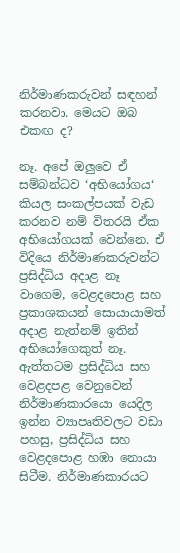නිර්මාණකරුවන් සඳහන් කරනවා. මෙයට ඔබ එකඟ ද?

නෑ. අපේ ඔලුවෙ ඒ සම්බන්ධව ‘අභියෝගය‘ කියල සංකල්පයක් වැඩ කරනව නම් විතරයි ඒක අභියෝගයක් වෙන්නෙ. ඒ විදියෙ නිර්මාණකරුවන්ට ප්‍රසිද්ධිය අදාළ නෑ වාගෙම, වෙළදපොළ සහ ප්‍රකාශකයන් සොයායාමත් අදාළ නැත්නම් ඉතින් අභියෝගෙකුත් නෑ. ඇත්තටම ප්‍රසිද්ධිය සහ වෙළදපළ වෙනුවෙන් නිර්මාණකාරයො යෙදිල ඉන්න ව්‍යාපෘතිවලට වඩා පහසු, ප්‍රසිද්ධිය සහ වෙළදපොළ හඹා නොයා සිටීම. නිර්මාණකාරයට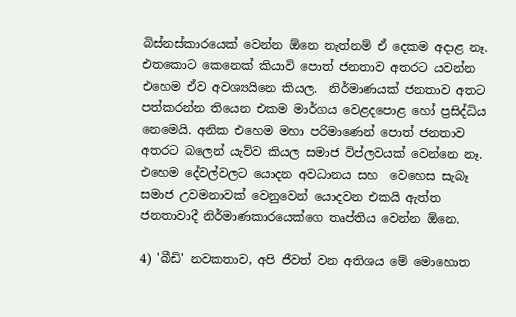බිස්නස්කාරයෙක් වෙන්න ඕනෙ නැත්නම් ඒ දෙකම අදාළ නෑ. එතකොට කෙනෙක් කියාවි පොත් ජනතාව අතරට යවන්න එහෙම ඒව අවශ්‍යයිනෙ කියල.  නිර්මාණයක් ජනතාව අතට පත්කරන්න තියෙන එකම මාර්ගය වෙළදපොළ හෝ ප්‍රසිද්ධිය නෙමෙයි. අනික එහෙම මහා පරිමාණෙන් පොත් ජනතාව අතරට බලෙන් යැව්ව කියල සමාජ විප්ලවයක් වෙන්නෙ නෑ. එහෙම දේවල්වලට යොදන අවධානය සහ  වෙහෙස සැබෑ සමාජ උවමනාවක් වෙනුවෙන් යොදවන එකයි ඇත්ත ජනතාවාදී නිර්මාණකාරයෙක්ගෙ තෘප්තිය වෙන්න ඕනෙ.

4) 'බීඩි' නවකතාව, අපි ජීවත් වන අතිශය මේ මොහොත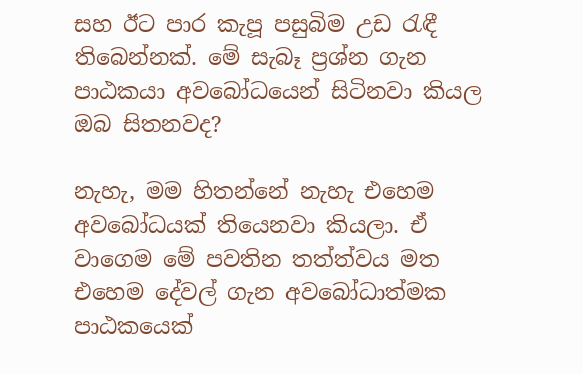සහ ඊට පාර කැපූ පසුබිම උඩ රැඳී තිබෙන්නක්. මේ සැබෑ ප්‍රශ්න ගැන පාඨකයා අවබෝධයෙන් සිටිනවා කියල ඔබ සිතනවද?

නැහැ, මම හිතන්නේ නැහැ එහෙම අවබෝධයක් තියෙනවා කියලා. ඒ වාගෙම මේ පවතින තත්ත්වය මත එහෙම දේවල් ගැන අවබෝධාත්මක පාඨකයෙක්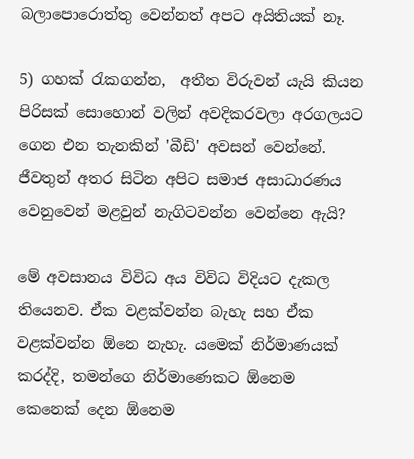බලාපොරොත්තු වෙන්නත් අපට අයිතියක් නෑ.

5) ගහක් රැකගන්න,  අතීත විරුවන් යැයි කියන පිරිසක් සොහොන් වලින් අවදිකරවලා අරගලයට ගෙන එන තැනකින් 'බීඩි' අවසන් වෙන්නේ. ජීවතුන් අතර සිටින අපිට සමාජ අසාධාරණය වෙනුවෙන් මළවුන් නැගිටවන්න වෙන්නෙ ඇයි?

මේ අවසානය විවිධ අය විවිධ විදියට දැකල තියෙනව. ඒක වළක්වන්න බැහැ සහ ඒක වළක්වන්න ඕනෙ නැහැ. යමෙක් නිර්මාණයක් කරද්දි, තමන්ගෙ නිර්මාණෙකට ඕනෙම කෙනෙක් දෙන ඕනෙම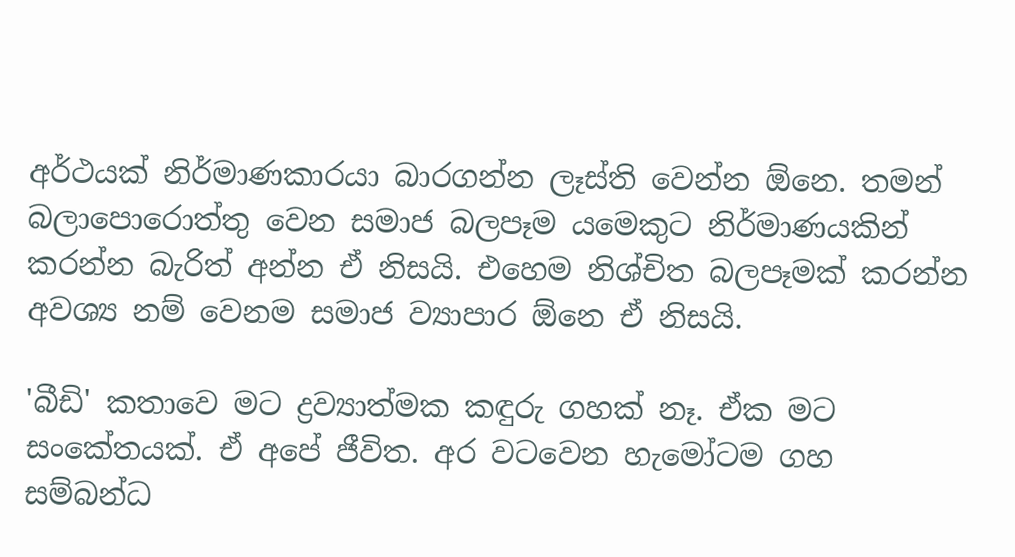අර්ථයක් නිර්මාණකාරයා බාරගන්න ලෑස්ති වෙන්න ඕනෙ. තමන් බලාපොරොත්තු වෙන සමාජ බලපෑම යමෙකුට නිර්මාණයකින් කරන්න බැරිත් අන්න ඒ නිසයි. එහෙම නිශ්චිත බලපෑමක් කරන්න අවශ්‍ය නම් වෙනම සමාජ ව්‍යාපාර ඕනෙ ඒ නිසයි.

'බීඩි' කතාවෙ මට ද්‍රව්‍යාත්මක කඳුරු ගහක් නෑ. ඒක මට සංකේතයක්. ඒ අපේ ජීවිත. අර වටවෙන හැමෝටම ගහ සම්බන්ධ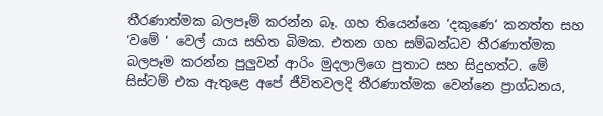තීරණාත්මක බලපෑම් කරන්න බෑ. ගහ තියෙන්නෙ ‘දකුණෙ‘ කනත්ත සහ ‘වමේ ‘ වෙල් යාය සහිත බිමක. එතන ගහ සම්බන්ධව තීරණාත්මක බලපෑම කරන්න පුලුවන් ආරිං මුදලාලිගෙ පුතාට සහ සිදුහත්ට. මේ සිස්ටම් එක ඇතුළෙ අපේ ජීවිතවලදි තීරණාත්මක වෙන්නෙ ප්‍රාග්ධනය,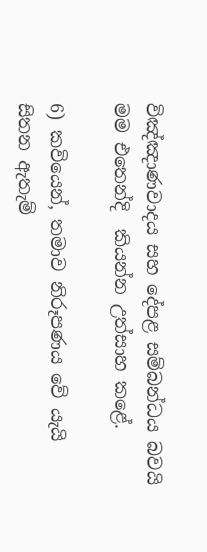විඤ්ඤාණවාදය සහ දේපළ සම්බන්ධය බවයි මම එතෙන්දි  කියන්න උත්සාහ කළේ.

6) කවියෙන්, තමාව නිරූපණය වේ යැයි සිතන ඇතැම්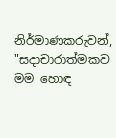නිර්මාණකරුවන්, "සදාචාරාත්මකව මම හොඳ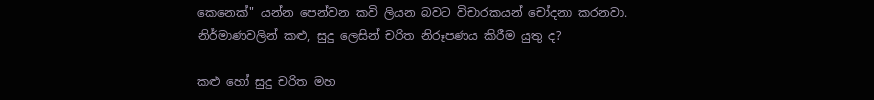කෙනෙක්" යන්න පෙන්වන කවි ලියන බවට විචාරකයන් චෝදනා කරනවා. නිර්මාණවලින් කළු, සුදු ලෙසින් චරිත නිරූපණය කිරීම යුතු ද?

කළු හෝ සුදු චරිත මහ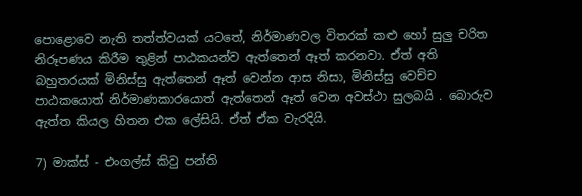පොළොවෙ නැති තත්ත්වයක් යටතේ, නිර්මාණවල විතරක් කළු හෝ සුලු චරිත නිරූපණය කිරීම තුළින් පාඨකයන්ව ඇත්තෙන් ඈත් කරනවා. ඒත් අති බහුතරයක් මිනිස්සු ඇත්තෙන් ඈත් වෙන්න ආස නිසා, මිනිස්සු වෙච්ච පාඨකයොත් නිර්මාණකාරයොත් ඇත්තෙන් ඈත් වෙන අවස්ථා සුලබයි . බොරුව ඇත්ත කියල හිතන එක ලේසියි. ඒත් ඒක වැරදියි.

7) මාක්ස් - එංගල්ස් කිවු පන්ති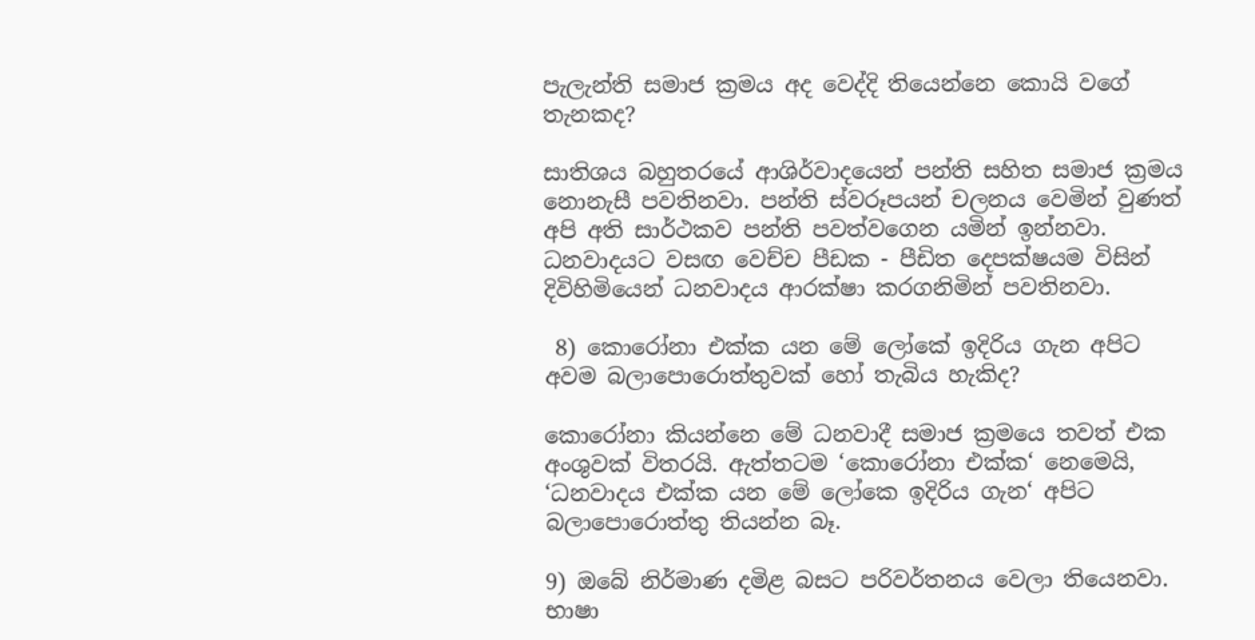පැලැන්ති සමාජ ක්‍රමය අද වෙද්දි තියෙන්නෙ කොයි වගේ තැනකද?

සාතිශය බහුතරයේ ආශිර්වාදයෙන් පන්ති සහිත සමාජ ක්‍රමය නොනැසී පවතිනවා. පන්ති ස්වරූපයන් චලනය වෙමින් වුණත් අපි අති සාර්ථකව පන්ති පවත්වගෙන යමින් ඉන්නවා. ධනවාදයට වසඟ වෙච්ච පීඩක - පීඩිත දෙපක්ෂයම විසින් දිවිහිමියෙන් ධනවාදය ආරක්ෂා කර‍ගනිමින් පවතිනවා.

 8) කොරෝනා එක්ක යන මේ ලෝකේ ඉදිරිය ගැන අපිට අවම බලාපොරොත්තුවක් හෝ තැබිය හැකිද?

කොරෝනා කියන්නෙ මේ ධනවාදී සමාජ ක්‍රමයෙ තවත් එක අංශුවක් විතරයි. ඇත්තටම ‘කොරෝනා එක්ක‘ නෙමෙයි, ‘ධනවාදය එක්ක යන මේ ලෝකෙ ඉදිරිය ගැන‘ අපිට බලාපොරොත්තු තියන්න බෑ.

9) ඔබේ නිර්මාණ දමිළ බසට පරිවර්තනය වෙලා තියෙනවා. භාෂා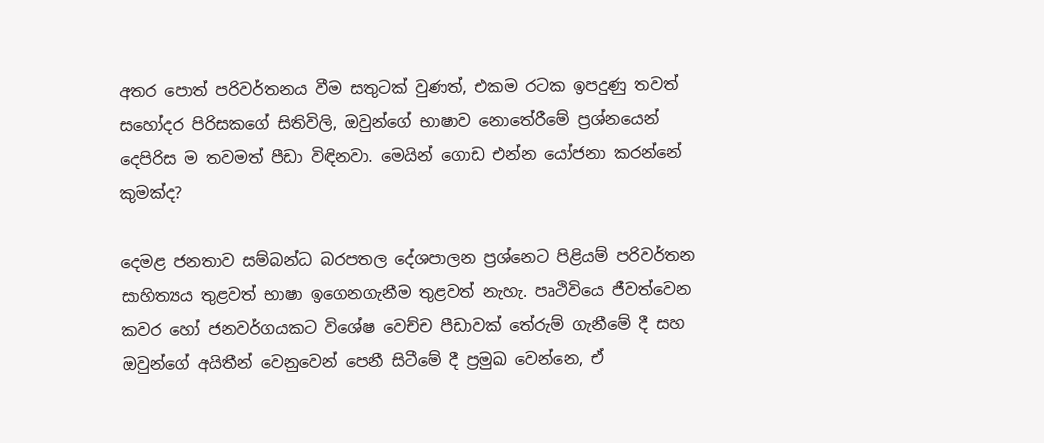අතර පොත් පරිවර්තනය වීම සතුටක් වුණත්, එකම රටක ඉපදුණු තවත් සහෝදර පිරිසකගේ සිතිවිලි, ඔවුන්ගේ භාෂාව නොතේරීමේ ප්‍රශ්නයෙන් දෙපිරිස ම තවමත් පීඩා විඳිනවා. මෙයින් ගොඩ එන්න යෝජනා කරන්නේ කුමක්ද?

දෙමළ ජනතාව සම්බන්ධ බරපතල දේශපාලන ප්‍රශ්නෙට පිළියම් පරිවර්තන සාහිත්‍යය තුළවත් භාෂා ඉගෙනගැනීම තුළවත් නැහැ. පෘථිවියෙ ජීවත්වෙන කවර හෝ ජනවර්ගයකට විශේෂ වෙච්ච පීඩාවක් තේරුම් ගැනීමේ දී සහ ඔවුන්ගේ අයිතීන් වෙනුවෙන් පෙනී සිටීමේ දී ප්‍රමුඛ වෙන්නෙ, ඒ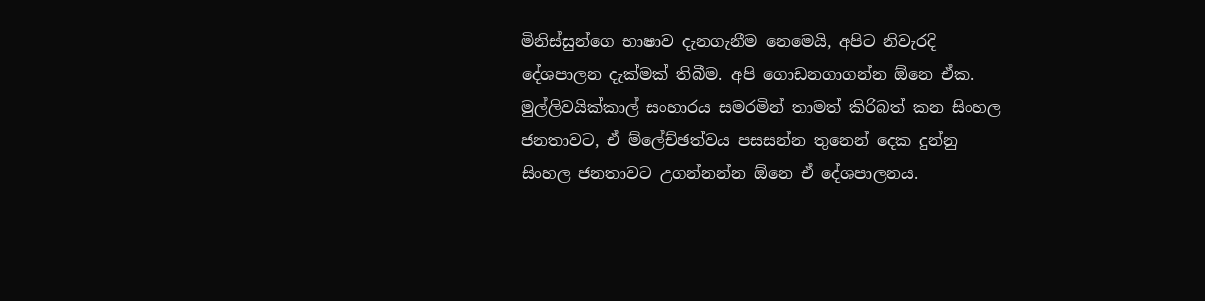මිනිස්සුන්ගෙ භාෂාව දැනගැනීම නෙමෙයි, අපිට නිවැරදි දේශපාලන දැක්මක් තිබීම. අපි ගොඩනගාගන්න ඕනෙ ඒක. මුල්ලිවයික්කාල් සංහාරය සමරමින් තාමත් කිරිබත් කන සිංහල ජනතාවට, ඒ ම්ලේච්ඡත්වය පසසන්න තුනෙන් දෙක දුන්නු සිංහල ජනතාවට උගන්නන්න ඕනෙ ඒ දේශපාලනය.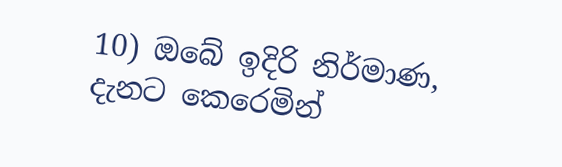10) ඔබේ ඉදිරි නිර්මාණ, දැනට කෙරෙමින්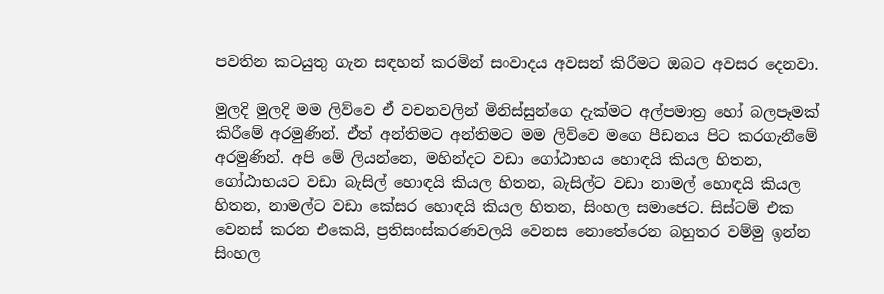පවතින කටයුතු ගැන සඳහන් කරමින් සංවාදය අවසන් කිරීමට ඔබට අවසර දෙනවා.

මුලදි මුලදි මම ලිව්වෙ ඒ වචනවලින් මිනිස්සුන්ගෙ දැක්මට අල්පමාත්‍ර හෝ බලපෑමක් කිරීමේ අරමුණින්. ඒත් අන්තිමට අන්තිමට මම ලිව්වෙ මගෙ පීඩනය පිට කරගැනීමේ අරමුණින්. අපි මේ ලියන්නෙ, මහින්දට වඩා ගෝඨාභය හොඳයි කියල හිතන, ගෝඨාභයට වඩා බැසිල් හොඳයි කියල හිතන, බැසිල්ට වඩා නාමල් හොඳයි කියල හිතන, නාමල්ට වඩා කේසර හොඳයි කියල හිතන, සිංහල සමාජෙට. සිස්ටම් එක වෙනස් කරන එකෙයි, ප්‍රතිසංස්කරණවලයි වෙනස නොතේරෙන බහුතර වම්මු ඉන්න සිංහල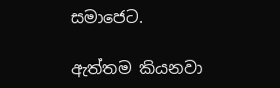සමාජෙට.

ඇත්තම කියනවා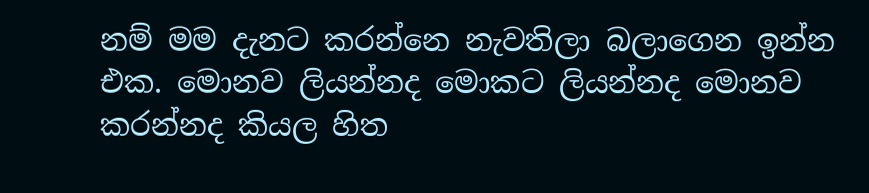නම් මම දැනට කරන්නෙ නැවතිලා බලාගෙන ඉන්න එක. මොනව ලියන්නද මොකට ලියන්නද මොනව කරන්නද කියල හිත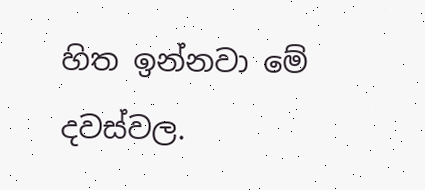හිත ඉන්නවා මේ දවස්වල.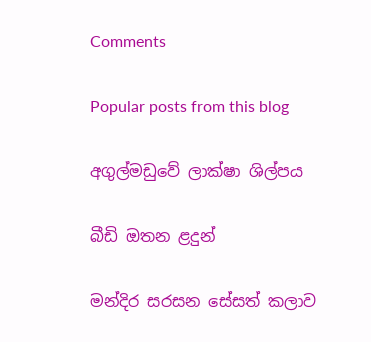Comments

Popular posts from this blog

අගුල්මඩුවේ ලාක්ෂා ශිල්පය

බීඩි ඔතන ළදුන්

මන්දිර සරසන සේසත් කලාව